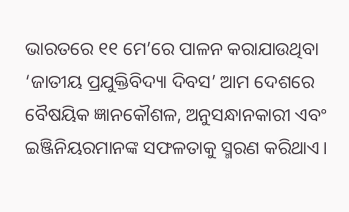ଭାରତରେ ୧୧ ମେ’ରେ ପାଳନ କରାଯାଉଥିବା ‘ଜାତୀୟ ପ୍ରଯୁକ୍ତିବିଦ୍ୟା ଦିବସ’ ଆମ ଦେଶରେ ବୈଷୟିକ ଜ୍ଞାନକୌଶଳ, ଅନୁସନ୍ଧାନକାରୀ ଏବଂ ଇଞ୍ଜିନିୟରମାନଙ୍କ ସଫଳତାକୁ ସ୍ମରଣ କରିଥାଏ।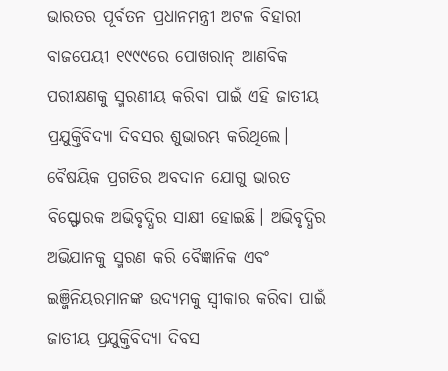ଭାରତର ପୂର୍ବତନ ପ୍ରଧାନମନ୍ତ୍ରୀ ଅଟଳ ବିହାରୀ ବାଜପେୟୀ ୧୯୯୯ରେ ପୋଖରାନ୍ ଆଣବିକ ପରୀକ୍ଷଣକୁ ସ୍ମରଣୀୟ କରିବା ପାଇଁ ଏହି ଜାତୀୟ ପ୍ରଯୁକ୍ତିବିଦ୍ୟା ଦିବସର ଶୁଭାରମ୍ଭ କରିଥିଲେ।
ବୈଷୟିକ ପ୍ରଗତିର ଅବଦାନ ଯୋଗୁ ଭାରତ ବିସ୍ଫୋରକ ଅଭିବୃଦ୍ଧିର ସାକ୍ଷୀ ହୋଇଛି। ଅଭିବୃଦ୍ଧିର ଅଭିଯାନକୁ ସ୍ମରଣ କରି ବୈଜ୍ଞାନିକ ଏବଂ ଇଞ୍ଜିନିୟରମାନଙ୍କ ଉଦ୍ୟମକୁ ସ୍ବୀକାର କରିବା ପାଇଁ ଜାତୀୟ ପ୍ରଯୁକ୍ତିବିଦ୍ୟା ଦିବସ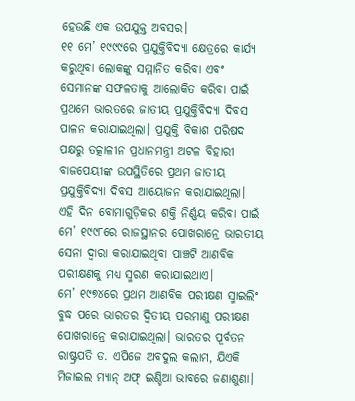ହେଉଛି ଏକ ଉପଯୁକ୍ତ ଅବସର।
୧୧ ମେ’ ୧୯୯୯ରେ ପ୍ରଯୁକ୍ତିବିଦ୍ୟା କ୍ଷେତ୍ରରେ କାର୍ଯ୍ୟ କରୁଥିବା ଲୋକଙ୍କୁ ସମ୍ମାନିତ କରିବା ଏବଂ ସେମାନଙ୍କ ସଫଳତାକୁ ଆଲୋକିତ କରିବା ପାଇଁ ପ୍ରଥମେ ଭାରତରେ ଜାତୀୟ ପ୍ରଯୁକ୍ତିବିଦ୍ୟା ଦିବସ ପାଳନ କରାଯାଇଥିଲା। ପ୍ରଯୁକ୍ତି ବିକାଶ ପରିଷଦ ପକ୍ଷରୁ ତତ୍କାଳୀନ ପ୍ରଧାନମନ୍ତ୍ରୀ ଅଟଳ ବିହାରୀ ବାଜପେୟୀଙ୍କ ଉପସ୍ଥିତିରେ ପ୍ରଥମ ଜାତୀୟ ପ୍ରଯୁକ୍ତିବିଦ୍ୟା ଦିବସ ଆୟୋଜନ କରାଯାଇଥିଲା।
ଏହି ଦିନ ବୋମାଗୁଡ଼ିକର ଶକ୍ତି ନିର୍ଣ୍ଣୟ କରିବା ପାଇଁ ମେ’ ୧୯୯୮ରେ ରାଜସ୍ଥାନର ପୋଖରାନ୍ରେ ଭାରତୀୟ ସେନା ଦ୍ୱାରା କରାଯାଇଥିବା ପାଞ୍ଚଟି ଆଣବିକ ପରୀକ୍ଷଣକୁ ମଧ୍ୟ ସ୍ମରଣ କରାଯାଇଥାଏ।
ମେ’ ୧୯୭୪ରେ ପ୍ରଥମ ଆଣବିକ ପରୀକ୍ଷଣ ସ୍ମାଇଲିଂ ବୁଦ୍ଧ ପରେ ଭାରତର ଦ୍ୱିତୀୟ ପରମାଣୁ ପରୀକ୍ଷଣ ପୋଖରାନ୍ରେ କରାଯାଇଥିଲା। ଭାରତର ପୂର୍ବତନ ରାଷ୍ଟ୍ରପତି ଡ. ଏପିଜେ ଅବଦୁଲ କଲାମ, ଯିଏକି ମିଜାଇଲ ମ୍ୟାନ୍ ଅଫ୍ ଇଣ୍ଡିଆ ଭାବରେ ଜଣାଶୁଣା।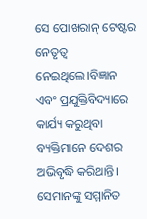ସେ ପୋଖରାନ୍ ଟେଷ୍ଟର ନେତୃତ୍ୱ ନେଇଥିଲେ।ବିଜ୍ଞାନ ଏବଂ ପ୍ରଯୁକ୍ତିବିଦ୍ୟାରେ କାର୍ଯ୍ୟ କରୁଥିବା ବ୍ୟକ୍ତିମାନେ ଦେଶର ଅଭିବୃଦ୍ଧି କରିଥାନ୍ତି। ସେମାନଙ୍କୁ ସମ୍ମାନିତ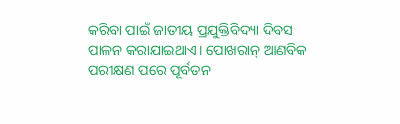କରିବା ପାଇଁ ଜାତୀୟ ପ୍ରଯୁକ୍ତିବିଦ୍ୟା ଦିବସ ପାଳନ କରାଯାଇଥାଏ। ପୋଖରାନ୍ ଆଣବିକ ପରୀକ୍ଷଣ ପରେ ପୂର୍ବତନ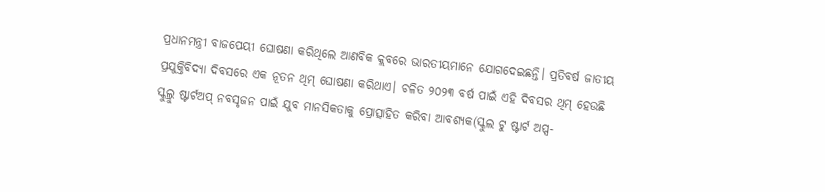ପ୍ରଧାନମନ୍ତ୍ରୀ ବାଜପେୟୀ ଘୋଷଣା କରିଥିଲେ ଆଣବିକ କ୍ଲବରେ ଭାରତୀୟମାନେ ଯୋଗଦେଇଛନ୍ତି। ପ୍ରତିବର୍ଷ ଜାତୀୟ ପ୍ରଯୁକ୍ତିବିଦ୍ୟା ଦିବସରେ ଏକ ନୂତନ ଥିମ୍ ଘୋଷଣା କରିଥାଏ। ଚଳିତ ୨୦୨୩ ବର୍ଷ ପାଇଁ ଏହି ଦିବସର ଥିମ୍ ହେଉଛି ସ୍କୁଲ୍ରୁ ଷ୍ଟାର୍ଟଅପ୍ ନବସୃଜନ ପାଇଁ ଯୁବ ମାନସିକତାକୁ ପ୍ରୋତ୍ସାହିତ କରିବା ଆବଶ୍ୟକ(ସ୍କୁଲ ଟୁ ଷ୍ଟାର୍ଟ ଅପ୍ସ-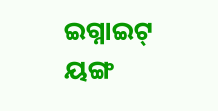ଇଗ୍ନାଇଟ୍ ୟଙ୍ଗ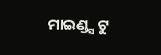ମାଇଣ୍ଡ୍ସ ଟୁ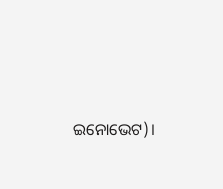ଇନୋଭେଟ)।